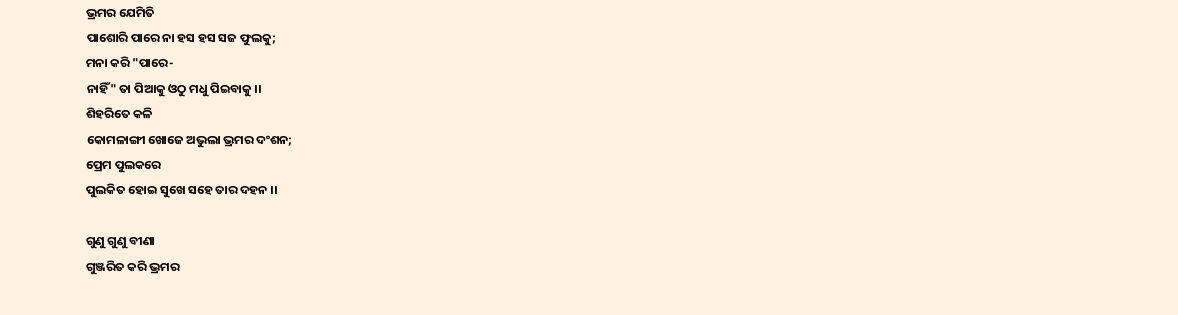ଭ୍ରମର ଯେମିତି
ପାଶୋରି ପାରେ ନା ହସ ହସ ସଜ ଫୁଲକୁ;
ମନା କରି "ପାରେ-
ନାହିଁ" ତା ପିଆକୁ ଓଠୁ ମଧୁ ପିଇବାକୁ ।।
ଶିହରିତେ କଳି
କୋମଳାଙ୍ଗୀ ଖୋଜେ ଅଭୁଲା ଭ୍ରମର ଦଂଶନ;
ପ୍ରେମ ପୁଲକରେ
ପୁଲକିତ ହୋଇ ସୁଖେ ସହେ ତାର ଦହନ ।।

ଗୁଣୁ ଗୁଣୁ ବୀଣା
ଗୁଞ୍ଜରିତ କରି ଭ୍ରମର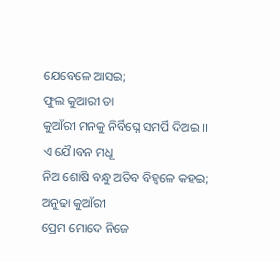ଯେବେଳେ ଆସଇ;
ଫୁଲ କୁଆରୀ ତା
କୁଆଁରୀ ମନକୁ ନିର୍ବିଘ୍ନେ ସମର୍ପି ଦିଅଇ ।।
ଏ ଯୈ।ବନ ମଧୂ
ନିଅ ଶୋଷି ବନ୍ଧୁ ଅତିବ ବିହ୍ଵଳେ କହଇ;
ଅନୁଢା କୁଆଁରୀ
ପ୍ରେମ ମୋଦେ ନିଜେ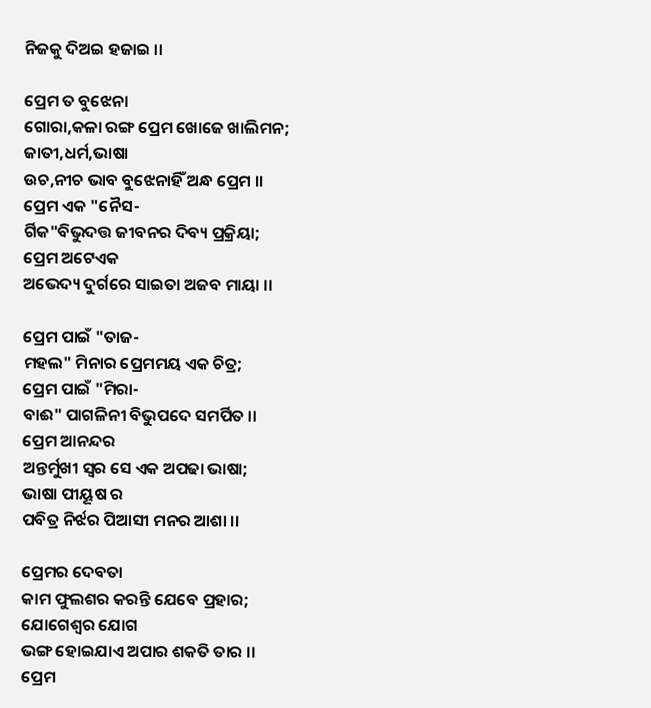ନିଜକୁ ଦିଅଇ ହଜାଇ ।।

ପ୍ରେମ ତ ବୁଝେନା
ଗୋରା,କଳା ରଙ୍ଗ ପ୍ରେମ ଖୋଜେ ଖାଲିମନ;
ଜାତୀ,ଧର୍ମ,ଭାଷା
ଉଚ,ନୀଚ ଭାବ ବୁଝେନାହିଁ ଅନ୍ଧ ପ୍ରେମ ।।
ପ୍ରେମ ଏକ "ନୈସ-
ର୍ଗିକ"ବିଭୁଦତ୍ତ ଜୀବନର ଦିବ୍ୟ‌ ପ୍ରକ୍ରିୟା;
ପ୍ରେମ ଅଟେଏକ
ଅଭେଦ୍ୟ ଦୁର୍ଗରେ ସାଇତା ଅଜବ ମାୟା ।।

ପ୍ରେମ ପାଇଁ "ତାଜ-
ମହଲ" ମିନାର ପ୍ରେମମୟ ଏକ ଚିତ୍ର;
ପ୍ରେମ ପାଇଁ "ମିରା-
ବାଈ" ପାଗଳିନୀ ବିଭୁପଦେ ସମର୍ପିତ ।।
ପ୍ରେମ ଆନନ୍ଦର
ଅନ୍ତର୍ମୁଖୀ ସ୍ଵର ସେ ଏକ ଅପଢା ଭାଷା;
ଭାଷା ପୀୟୂଷ ର
ପବିତ୍ର ନିର୍ଝର ପିଆସୀ ମନର ଆଶା ।।

ପ୍ରେମର ଦେବତା
କାମ ଫୁଲଶର କରନ୍ତି ଯେବେ ପ୍ରହାର;
ଯୋଗେଶ୍ଵର ଯୋଗ
ଭଙ୍ଗ ହୋଇଯାଏ ଅପାର ଶକତି ତାର ।।
ପ୍ରେମ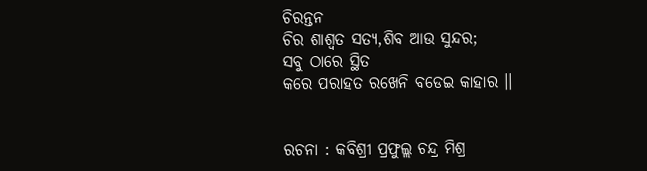ଚିରନ୍ତନ
ଚିର ଶାଶ୍ଵତ ସତ୍ୟ,ଶିବ ଆଉ ସୁନ୍ଦର;
ସବୁ ଠାରେ ସ୍ଥିତ
କରେ ପରାହତ ରଖେନି ବଡେଇ କାହାର ।।


ରଚନା : କବିଶ୍ରୀ ପ୍ରଫୁଲ୍ଲ ଚନ୍ଦ୍ର ମିଶ୍ର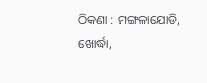ଠିକଣା : ମଙ୍ଗଳାଯୋଡି, ଖୋର୍ଦ୍ଧା,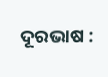ଦୂରଭାଷ :